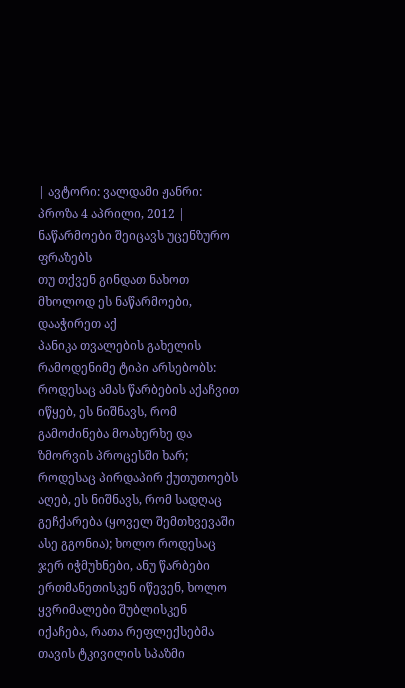| ავტორი: ვალდამი ჟანრი: პროზა 4 აპრილი, 2012 |
ნაწარმოები შეიცავს უცენზურო ფრაზებს
თუ თქვენ გინდათ ნახოთ მხოლოდ ეს ნაწარმოები, დააჭირეთ აქ
პანიკა თვალების გახელის რამოდენიმე ტიპი არსებობს: როდესაც ამას წარბების აქაჩვით იწყებ, ეს ნიშნავს, რომ გამოძინება მოახერხე და ზმორვის პროცესში ხარ; როდესაც პირდაპირ ქუთუთოებს აღებ, ეს ნიშნავს, რომ სადღაც გეჩქარება (ყოველ შემთხვევაში ასე გგონია); ხოლო როდესაც ჯერ იჭმუხნები, ანუ წარბები ერთმანეთისკენ იწევენ, ხოლო ყვრიმალები შუბლისკენ იქაჩება, რათა რეფლექსებმა თავის ტკივილის სპაზმი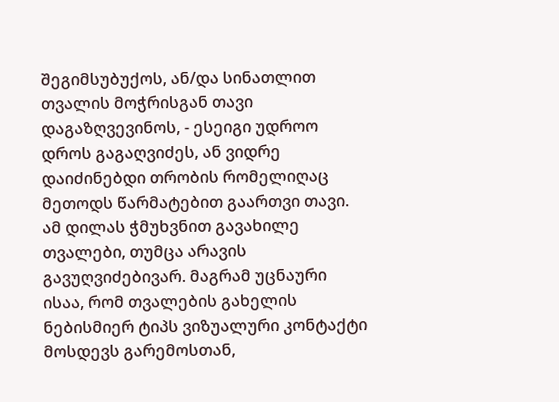შეგიმსუბუქოს, ან/და სინათლით თვალის მოჭრისგან თავი დაგაზღვევინოს, - ესეიგი უდროო დროს გაგაღვიძეს, ან ვიდრე დაიძინებდი თრობის რომელიღაც მეთოდს წარმატებით გაართვი თავი. ამ დილას ჭმუხვნით გავახილე თვალები, თუმცა არავის გავუღვიძებივარ. მაგრამ უცნაური ისაა, რომ თვალების გახელის ნებისმიერ ტიპს ვიზუალური კონტაქტი მოსდევს გარემოსთან,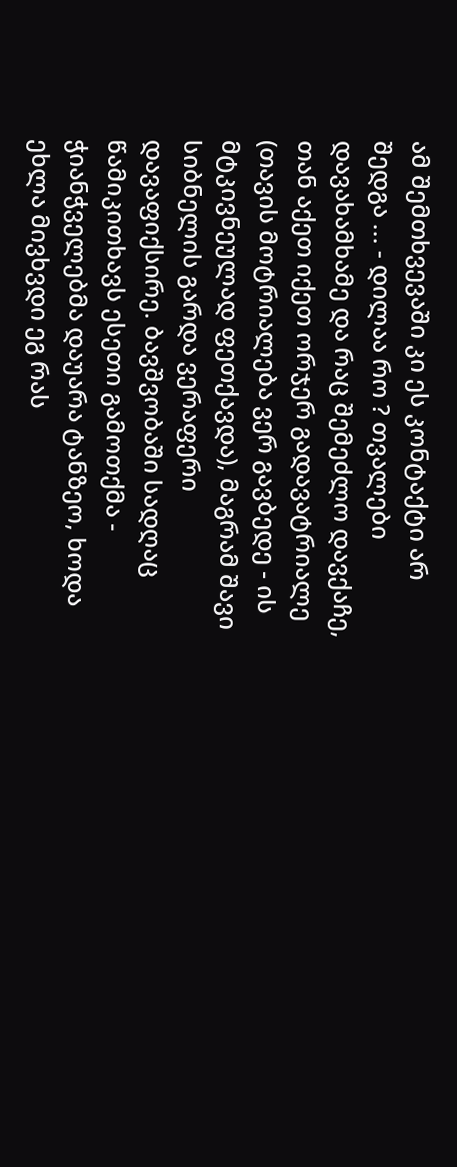ამ შემთხვევაში კი ეს კონტაქტი არ შედგა ... - დილაა რო ? თვალები დავახამხამე და რაც შემეძლო დავქაჩე, თან აქეთ იქეთ ორჯერ გადავატრიალე (თავის მოტრიალება ვერ გავბედე - ის მტკივნეულად ფეთქავდა), მაგრამ შავი სიბნელის გარდა ვერაფერი დავაფიქსირე. ბავშვობაში სადღაც წამიკითხავს ესეთი გამოთქმა - ჭიანჭველებმა დაუარა ტანზეო, ხოდა ეხლა მივხვდი ეგ რას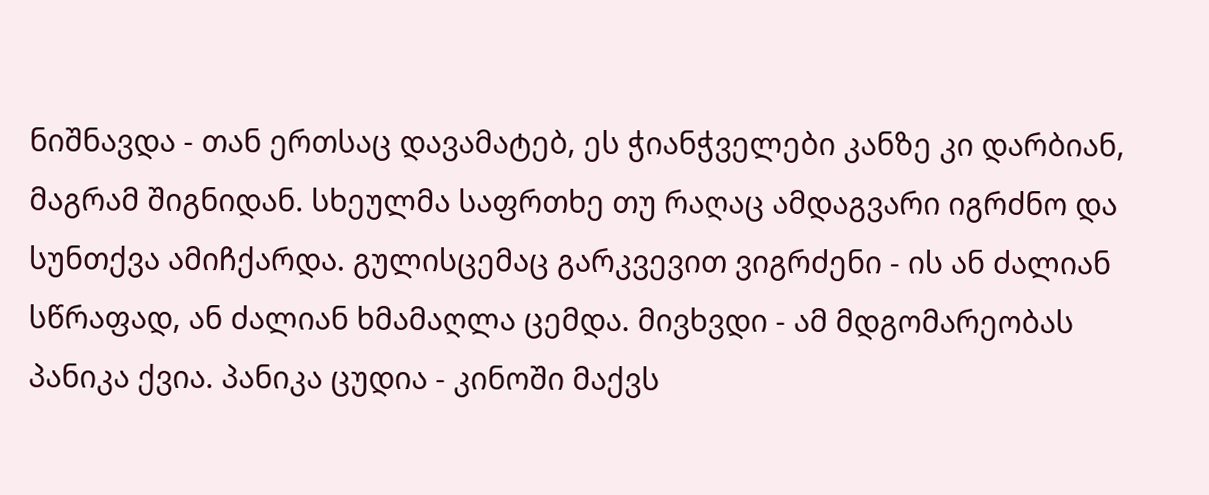ნიშნავდა - თან ერთსაც დავამატებ, ეს ჭიანჭველები კანზე კი დარბიან, მაგრამ შიგნიდან. სხეულმა საფრთხე თუ რაღაც ამდაგვარი იგრძნო და სუნთქვა ამიჩქარდა. გულისცემაც გარკვევით ვიგრძენი - ის ან ძალიან სწრაფად, ან ძალიან ხმამაღლა ცემდა. მივხვდი - ამ მდგომარეობას პანიკა ქვია. პანიკა ცუდია - კინოში მაქვს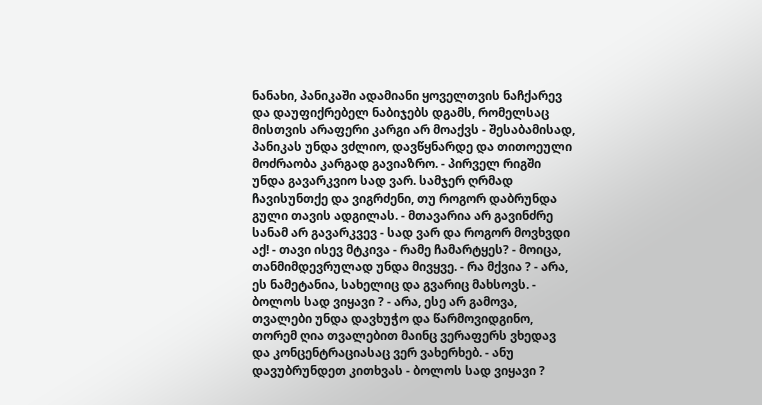ნანახი, პანიკაში ადამიანი ყოველთვის ნაჩქარევ და დაუფიქრებელ ნაბიჯებს დგამს, რომელსაც მისთვის არაფერი კარგი არ მოაქვს - შესაბამისად, პანიკას უნდა ვძლიო, დავწყნარდე და თითოეული მოძრაობა კარგად გავიაზრო. - პირველ რიგში უნდა გავარკვიო სად ვარ. სამჯერ ღრმად ჩავისუნთქე და ვიგრძენი, თუ როგორ დაბრუნდა გული თავის ადგილას. - მთავარია არ გავინძრე სანამ არ გავარკვევ - სად ვარ და როგორ მოვხვდი აქ! - თავი ისევ მტკივა - რამე ჩამარტყეს? - მოიცა, თანმიმდევრულად უნდა მივყვე. - რა მქვია ? - არა, ეს ნამეტანია, სახელიც და გვარიც მახსოვს. - ბოლოს სად ვიყავი ? - არა, ესე არ გამოვა, თვალები უნდა დავხუჭო და წარმოვიდგინო, თორემ ღია თვალებით მაინც ვერაფერს ვხედავ და კონცენტრაციასაც ვერ ვახერხებ. - ანუ დავუბრუნდეთ კითხვას - ბოლოს სად ვიყავი ?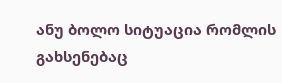ანუ ბოლო სიტუაცია რომლის გახსენებაც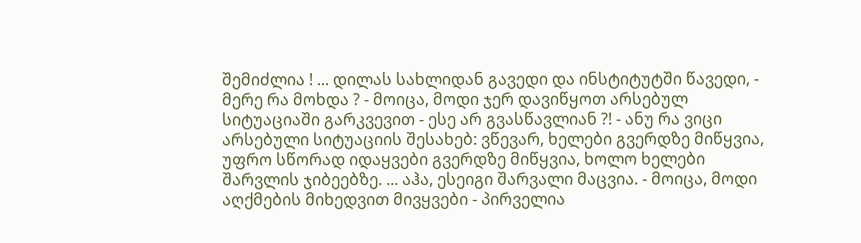შემიძლია ! ... დილას სახლიდან გავედი და ინსტიტუტში წავედი, - მერე რა მოხდა ? - მოიცა, მოდი ჯერ დავიწყოთ არსებულ სიტუაციაში გარკვევით - ესე არ გვასწავლიან ?! - ანუ რა ვიცი არსებული სიტუაციის შესახებ: ვწევარ, ხელები გვერდზე მიწყვია, უფრო სწორად იდაყვები გვერდზე მიწყვია, ხოლო ხელები შარვლის ჯიბეებზე. ... აჰა, ესეიგი შარვალი მაცვია. - მოიცა, მოდი აღქმების მიხედვით მივყვები - პირველია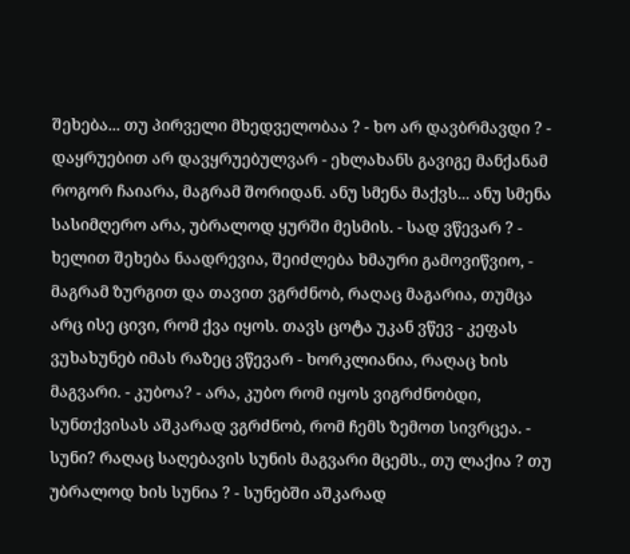შეხება... თუ პირველი მხედველობაა ? - ხო არ დავბრმავდი ? - დაყრუებით არ დავყრუებულვარ - ეხლახანს გავიგე მანქანამ როგორ ჩაიარა, მაგრამ შორიდან. ანუ სმენა მაქვს... ანუ სმენა სასიმღერო არა, უბრალოდ ყურში მესმის. - სად ვწევარ ? - ხელით შეხება ნაადრევია, შეიძლება ხმაური გამოვიწვიო, - მაგრამ ზურგით და თავით ვგრძნობ, რაღაც მაგარია, თუმცა არც ისე ცივი, რომ ქვა იყოს. თავს ცოტა უკან ვწევ - კეფას ვუხახუნებ იმას რაზეც ვწევარ - ხორკლიანია, რაღაც ხის მაგვარი. - კუბოა? - არა, კუბო რომ იყოს ვიგრძნობდი, სუნთქვისას აშკარად ვგრძნობ, რომ ჩემს ზემოთ სივრცეა. - სუნი? რაღაც საღებავის სუნის მაგვარი მცემს., თუ ლაქია ? თუ უბრალოდ ხის სუნია ? - სუნებში აშკარად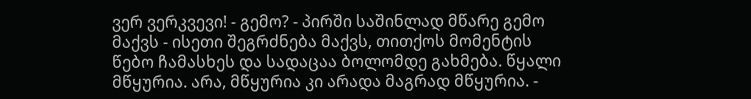ვერ ვერკვევი! - გემო? - პირში საშინლად მწარე გემო მაქვს - ისეთი შეგრძნება მაქვს, თითქოს მომენტის წებო ჩამასხეს და სადაცაა ბოლომდე გახმება. წყალი მწყურია. არა, მწყურია კი არადა მაგრად მწყურია. -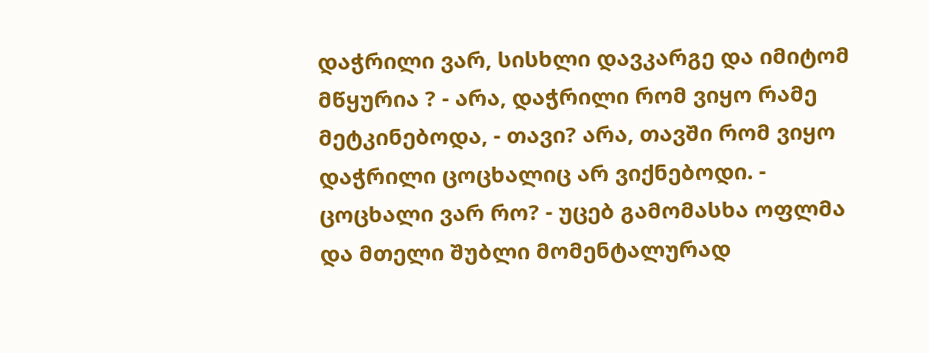დაჭრილი ვარ, სისხლი დავკარგე და იმიტომ მწყურია ? - არა, დაჭრილი რომ ვიყო რამე მეტკინებოდა, - თავი? არა, თავში რომ ვიყო დაჭრილი ცოცხალიც არ ვიქნებოდი. - ცოცხალი ვარ რო? - უცებ გამომასხა ოფლმა და მთელი შუბლი მომენტალურად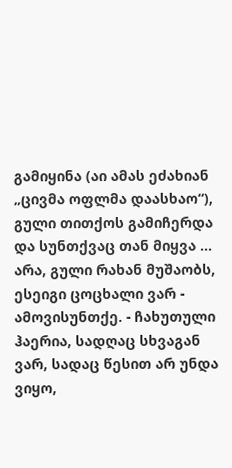გამიყინა (აი ამას ეძახიან „ცივმა ოფლმა დაასხაო“), გული თითქოს გამიჩერდა და სუნთქვაც თან მიყვა ... არა, გული რახან მუშაობს, ესეიგი ცოცხალი ვარ - ამოვისუნთქე. - ჩახუთული ჰაერია, სადღაც სხვაგან ვარ, სადაც წესით არ უნდა ვიყო,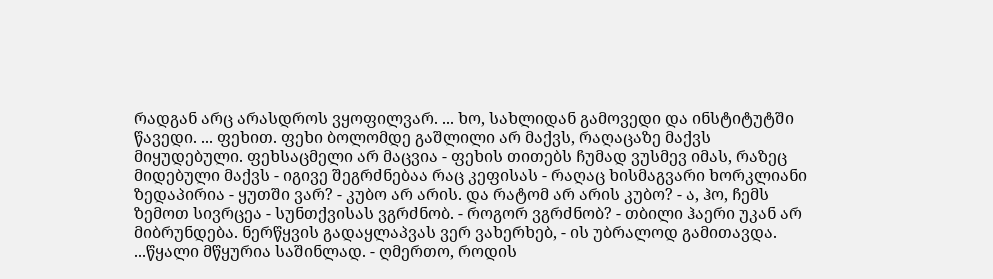რადგან არც არასდროს ვყოფილვარ. ... ხო, სახლიდან გამოვედი და ინსტიტუტში წავედი. ... ფეხით. ფეხი ბოლომდე გაშლილი არ მაქვს, რაღაცაზე მაქვს მიყუდებული. ფეხსაცმელი არ მაცვია - ფეხის თითებს ჩუმად ვუსმევ იმას, რაზეც მიდებული მაქვს - იგივე შეგრძნებაა რაც კეფისას - რაღაც ხისმაგვარი ხორკლიანი ზედაპირია - ყუთში ვარ? - კუბო არ არის. და რატომ არ არის კუბო? - ა, ჰო, ჩემს ზემოთ სივრცეა - სუნთქვისას ვგრძნობ. - როგორ ვგრძნობ? - თბილი ჰაერი უკან არ მიბრუნდება. ნერწყვის გადაყლაპვას ვერ ვახერხებ, - ის უბრალოდ გამითავდა. ...წყალი მწყურია საშინლად. - ღმერთო, როდის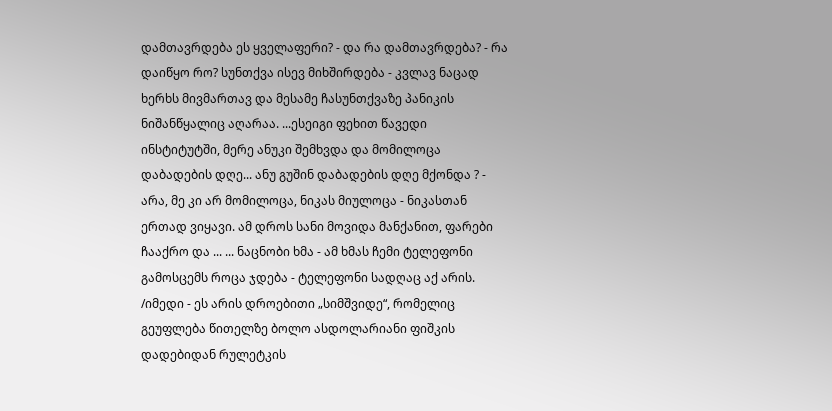დამთავრდება ეს ყველაფერი? - და რა დამთავრდება? - რა დაიწყო რო? სუნთქვა ისევ მიხშირდება - კვლავ ნაცად ხერხს მივმართავ და მესამე ჩასუნთქვაზე პანიკის ნიშანწყალიც აღარაა. ...ესეიგი ფეხით წავედი ინსტიტუტში, მერე ანუკი შემხვდა და მომილოცა დაბადების დღე... ანუ გუშინ დაბადების დღე მქონდა ? - არა, მე კი არ მომილოცა, ნიკას მიულოცა - ნიკასთან ერთად ვიყავი. ამ დროს სანი მოვიდა მანქანით, ფარები ჩააქრო და ... ... ნაცნობი ხმა - ამ ხმას ჩემი ტელეფონი გამოსცემს როცა ჯდება - ტელეფონი სადღაც აქ არის. /იმედი - ეს არის დროებითი „სიმშვიდე“, რომელიც გეუფლება წითელზე ბოლო ასდოლარიანი ფიშკის დადებიდან რულეტკის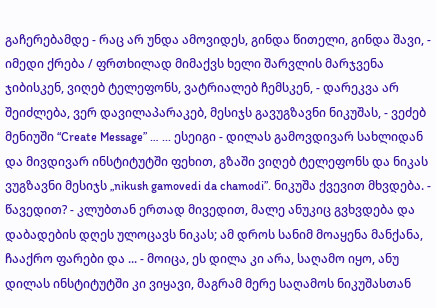გაჩერებამდე - რაც არ უნდა ამოვიდეს, გინდა წითელი, გინდა შავი, - იმედი ქრება / ფრთხილად მიმაქვს ხელი შარვლის მარჯვენა ჯიბისკენ, ვიღებ ტელეფონს, ვატრიალებ ჩემსკენ, - დარეკვა არ შეიძლება, ვერ დავილაპარაკებ, მესიჯს გავუგზავნი ნიკუშას, - ვეძებ მენიუში “Create Message” … ... ესეიგი - დილას გამოვდივარ სახლიდან და მივდივარ ინსტიტუტში ფეხით, გზაში ვიღებ ტელეფონს და ნიკას ვუგზავნი მესიჯს „nikush gamovedi da chamodi”. ნიკუშა ქვევით მხვდება. - წავედით? - კლუბთან ერთად მივედით, მალე ანუკიც გვხვდება და დაბადების დღეს ულოცავს ნიკას; ამ დროს სანიმ მოაყენა მანქანა, ჩააქრო ფარები და ... - მოიცა, ეს დილა კი არა, საღამო იყო, ანუ დილას ინსტიტუტში კი ვიყავი, მაგრამ მერე საღამოს ნიკუშასთან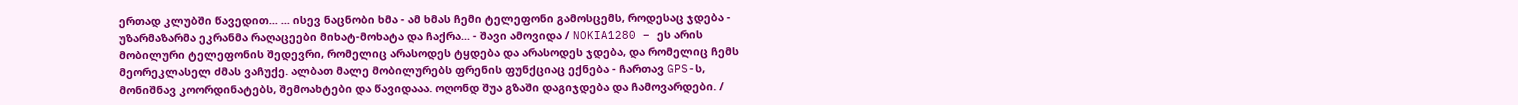ერთად კლუბში წავედით... ... ისევ ნაცნობი ხმა - ამ ხმას ჩემი ტელეფონი გამოსცემს, როდესაც ჯდება - უზარმაზარმა ეკრანმა რაღაცეები მიხატ-მოხატა და ჩაქრა... - შავი ამოვიდა / NOKIA1280 – ეს არის მობილური ტელეფონის შედევრი, რომელიც არასოდეს ტყდება და არასოდეს ჯდება, და რომელიც ჩემს მეორეკლასელ ძმას ვაჩუქე. ალბათ მალე მობილურებს ფრენის ფუნქციაც ექნება - ჩართავ GPS-ს, მონიშნავ კოორდინატებს, შემოახტები და წავიდააა. ოღონდ შუა გზაში დაგიჯდება და ჩამოვარდები. /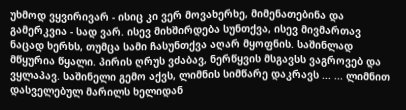უხმოდ ვყვირივარ - ისიც კი ვერ მოვახერხე, მიმენათებინა და გამერკვია - სად ვარ. ისევ მიხშირდება სუნთქვა, ისევ მივმართავ ნაცად ხერხს, თუმცა სამი ჩასუნთქვა აღარ მყოფნის. საშინლად მწყურია წყალი. პირის ღრუს ვძაბავ, ნერწყვის მსგავსს ვაგროვებ და ვყლაპავ. საშინელი გემო აქვს, ლიმნის სიმწარე დაკრავს ... ... ლიმნით დასველებულ მარილს ხელიდან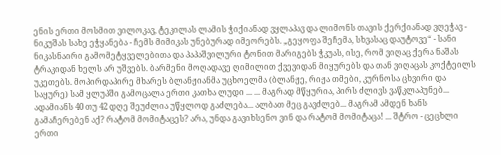ენის ერთი მოსმით ვილოკავ, ტეკილას ლამის ჭიქიანად ვყლაპავ და ლიმონს თავის ქერქიანად ვღეჭავ - ნიკუშას სახე ეჭყანება - ჩემს მიმიკას უნებურად იმეორებს. „გეყოფა შეჩემა, სხვასაც დაუტოვე“ - სანი ნიკასნაირი გამომეტყველებითა და პაპაშვილური ტონით მარიგებს ჭკუას, ისე, რომ ვიღაც ქერა ნაშას ტრაკიდან ხელს არ უშვებს. ბარმენი მოღადავე ღიმილით ქვევიდან მიყურებს და თან ვიღაცას კოქტეილს უკეთებს. მოპირდაპირე მხარეს ბლანჟიანმა უცხოელმა (ბლანჟე, რიჟა თმები, კურნოსა ცხვირი და საყურე) სამ ყლუპში გამოცალა ერთი კათხა ლუდი ... ... მაგრად მწყურია, პირს ძლივს ვაწკლაპუნებ... ადამიანს 40 თუ 42 დღე შეუძლია უწყლოდ გაძლება... ალბათ მეც გავძლებ... მაგრამ ამდენ ხანს გამაჩერებენ აქ? რატომ მომიტაცეს? არა, უნდა გავიხსენო ვინ და რატომ მომიტაცა! ... შტრო - ცეცხლი ერთი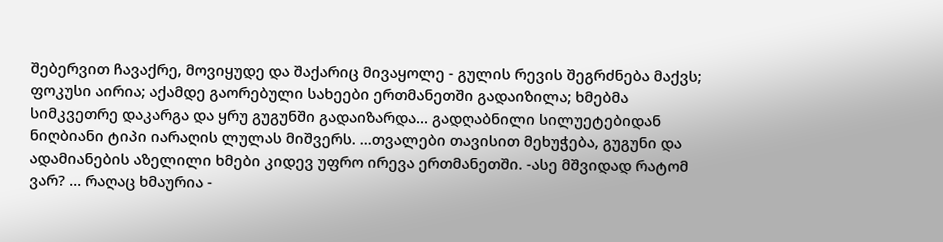შებერვით ჩავაქრე, მოვიყუდე და შაქარიც მივაყოლე - გულის რევის შეგრძნება მაქვს; ფოკუსი აირია; აქამდე გაორებული სახეები ერთმანეთში გადაიზილა; ხმებმა სიმკვეთრე დაკარგა და ყრუ გუგუნში გადაიზარდა... გადღაბნილი სილუეტებიდან ნიღბიანი ტიპი იარაღის ლულას მიშვერს. ...თვალები თავისით მეხუჭება, გუგუნი და ადამიანების აზელილი ხმები კიდევ უფრო ირევა ერთმანეთში. -ასე მშვიდად რატომ ვარ? ... რაღაც ხმაურია -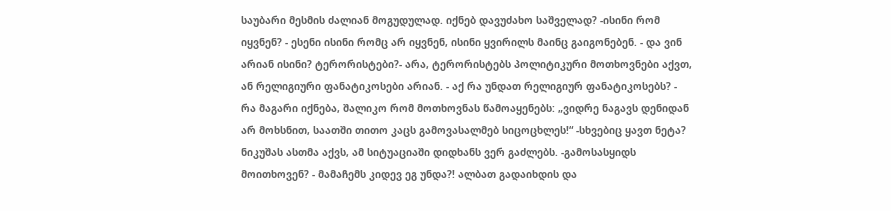საუბარი მესმის ძალიან მოგუდულად. იქნებ დავუძახო საშველად? -ისინი რომ იყვნენ? - ესენი ისინი რომც არ იყვნენ, ისინი ყვირილს მაინც გაიგონებენ. - და ვინ არიან ისინი? ტერორისტები?- არა, ტერორისტებს პოლიტიკური მოთხოვნები აქვთ, ან რელიგიური ფანატიკოსები არიან. - აქ რა უნდათ რელიგიურ ფანატიკოსებს? - რა მაგარი იქნება, შალიკო რომ მოთხოვნას წამოაყენებს: „ვიდრე ნაგავს დენიდან არ მოხსნით, საათში თითო კაცს გამოვასალმებ სიცოცხლეს!“ -სხვებიც ყავთ ნეტა? ნიკუშას ასთმა აქვს, ამ სიტუაციაში დიდხანს ვერ გაძლებს. -გამოსასყიდს მოითხოვენ? - მამაჩემს კიდევ ეგ უნდა?! ალბათ გადაიხდის და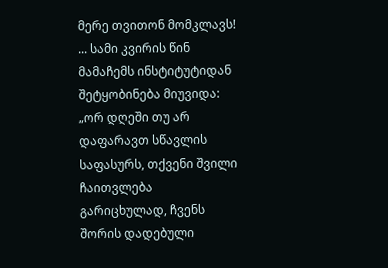მერე თვითონ მომკლავს! ... სამი კვირის წინ მამაჩემს ინსტიტუტიდან შეტყობინება მიუვიდა: „ორ დღეში თუ არ დაფარავთ სწავლის საფასურს, თქვენი შვილი ჩაითვლება გარიცხულად, ჩვენს შორის დადებული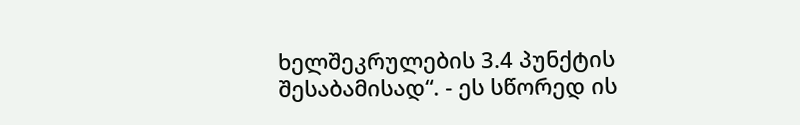ხელშეკრულების 3.4 პუნქტის შესაბამისად“. - ეს სწორედ ის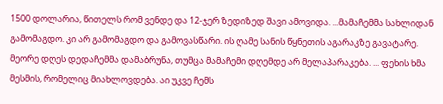1500 დოლარია, წითელს რომ ვენდე და 12-ჯერ ზედიზედ შავი ამოვიდა. ...მამაჩემმა სახლიდან გამომაგდო. კი არ გამომაგდო და გამოვასწარი. ის ღამე სანის წყნეთის აგარაკზე გავატარე. მეორე დღეს დედაჩემმა დამაბრუნა, თუმცა მამაჩემი დღემდე არ მელაპარაკება. ... ფეხის ხმა მესმის, რომელიც მიახლოვდება. აი უკვე ჩემს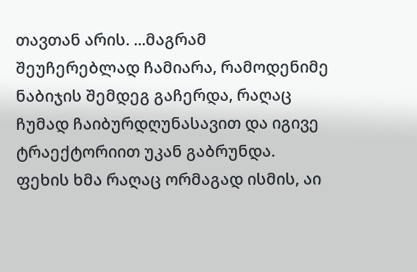თავთან არის. ...მაგრამ შეუჩერებლად ჩამიარა, რამოდენიმე ნაბიჯის შემდეგ გაჩერდა, რაღაც ჩუმად ჩაიბურდღუნასავით და იგივე ტრაექტორიით უკან გაბრუნდა. ფეხის ხმა რაღაც ორმაგად ისმის, აი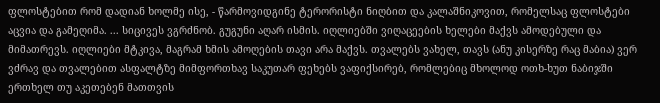ფლოსტებით რომ დადიან ხოლმე ისე, - წარმოვიდგინე ტერორისტი ნიღბით და კალაშნიკოვით, რომელსაც ფლოსტები აცვია და გამეღიმა. ... სიცივეს ვგრძნობ. გუგუნი აღარ ისმის. იღლიებში ვიღაცეების ხელები მაქვს ამოდებული და მიმათრევს. იღლიები მტკივა, მაგრამ ხმის ამოღების თავი არა მაქვს. თვალებს ვახელ, თავს (ანუ კისერზე რაც მაბია) ვერ ვძრავ და თვალებით ასფალტზე მიმფორთხავ საკუთარ ფეხებს ვაფიქსირებ, რომლებიც მხოლოდ ოთხ-ხუთ ნაბიჯში ერთხელ თუ აკეთებენ მათთვის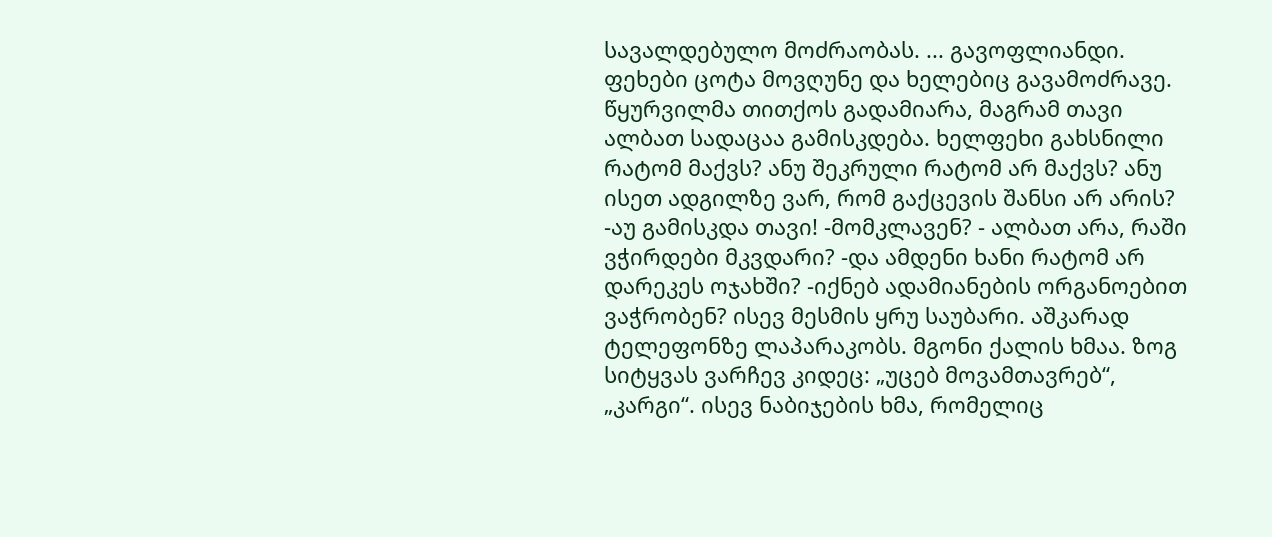სავალდებულო მოძრაობას. ... გავოფლიანდი. ფეხები ცოტა მოვღუნე და ხელებიც გავამოძრავე. წყურვილმა თითქოს გადამიარა, მაგრამ თავი ალბათ სადაცაა გამისკდება. ხელფეხი გახსნილი რატომ მაქვს? ანუ შეკრული რატომ არ მაქვს? ანუ ისეთ ადგილზე ვარ, რომ გაქცევის შანსი არ არის? -აუ გამისკდა თავი! -მომკლავენ? - ალბათ არა, რაში ვჭირდები მკვდარი? -და ამდენი ხანი რატომ არ დარეკეს ოჯახში? -იქნებ ადამიანების ორგანოებით ვაჭრობენ? ისევ მესმის ყრუ საუბარი. აშკარად ტელეფონზე ლაპარაკობს. მგონი ქალის ხმაა. ზოგ სიტყვას ვარჩევ კიდეც: „უცებ მოვამთავრებ“, „კარგი“. ისევ ნაბიჯების ხმა, რომელიც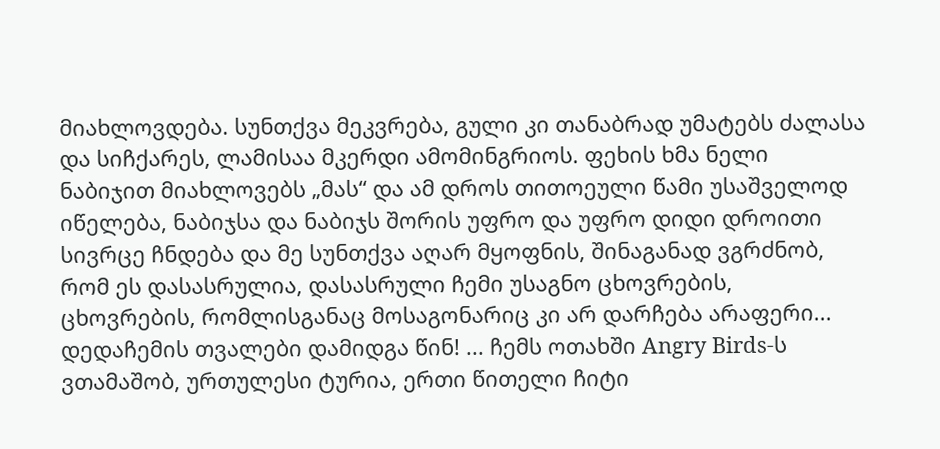მიახლოვდება. სუნთქვა მეკვრება, გული კი თანაბრად უმატებს ძალასა და სიჩქარეს, ლამისაა მკერდი ამომინგრიოს. ფეხის ხმა ნელი ნაბიჯით მიახლოვებს „მას“ და ამ დროს თითოეული წამი უსაშველოდ იწელება, ნაბიჯსა და ნაბიჯს შორის უფრო და უფრო დიდი დროითი სივრცე ჩნდება და მე სუნთქვა აღარ მყოფნის, შინაგანად ვგრძნობ, რომ ეს დასასრულია, დასასრული ჩემი უსაგნო ცხოვრების, ცხოვრების, რომლისგანაც მოსაგონარიც კი არ დარჩება არაფერი... დედაჩემის თვალები დამიდგა წინ! ... ჩემს ოთახში Angry Birds-ს ვთამაშობ, ურთულესი ტურია, ერთი წითელი ჩიტი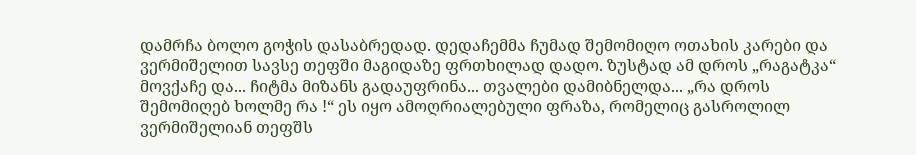დამრჩა ბოლო გოჭის დასაბრედად. დედაჩემმა ჩუმად შემომიღო ოთახის კარები და ვერმიშელით სავსე თეფში მაგიდაზე ფრთხილად დადო. ზუსტად ამ დროს „რაგატკა“ მოვქაჩე და... ჩიტმა მიზანს გადაუფრინა... თვალები დამიბნელდა... „რა დროს შემომიღებ ხოლმე რა !“ ეს იყო ამოღრიალებული ფრაზა, რომელიც გასროლილ ვერმიშელიან თეფშს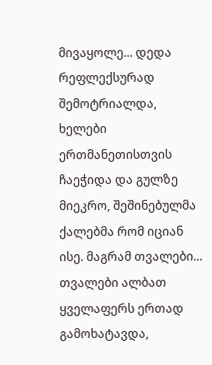მივაყოლე... დედა რეფლექსურად შემოტრიალდა, ხელები ერთმანეთისთვის ჩაეჭიდა და გულზე მიეკრო, შეშინებულმა ქალებმა რომ იციან ისე. მაგრამ თვალები... თვალები ალბათ ყველაფერს ერთად გამოხატავდა,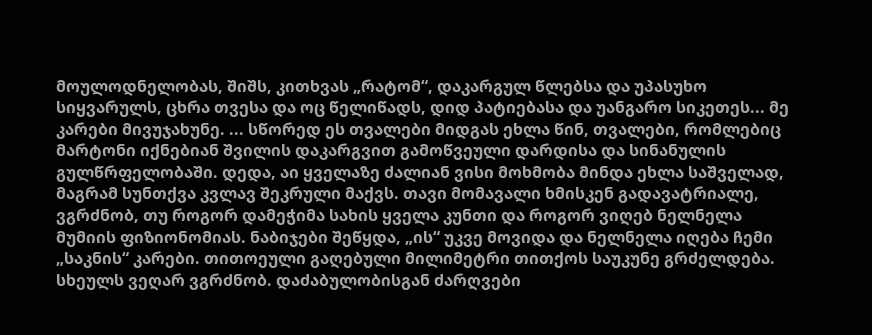მოულოდნელობას, შიშს, კითხვას „რატომ“, დაკარგულ წლებსა და უპასუხო სიყვარულს, ცხრა თვესა და ოც წელიწადს, დიდ პატიებასა და უანგარო სიკეთეს... მე კარები მივუჯახუნე. ... სწორედ ეს თვალები მიდგას ეხლა წინ, თვალები, რომლებიც მარტონი იქნებიან შვილის დაკარგვით გამოწვეული დარდისა და სინანულის გულწრფელობაში. დედა, აი ყველაზე ძალიან ვისი მოხმობა მინდა ეხლა საშველად, მაგრამ სუნთქვა კვლავ შეკრული მაქვს. თავი მომავალი ხმისკენ გადავატრიალე, ვგრძნობ, თუ როგორ დამეჭიმა სახის ყველა კუნთი და როგორ ვიღებ ნელნელა მუმიის ფიზიონომიას. ნაბიჯები შეწყდა, „ის“ უკვე მოვიდა და ნელნელა იღება ჩემი „საკნის“ კარები. თითოეული გაღებული მილიმეტრი თითქოს საუკუნე გრძელდება. სხეულს ვეღარ ვგრძნობ. დაძაბულობისგან ძარღვები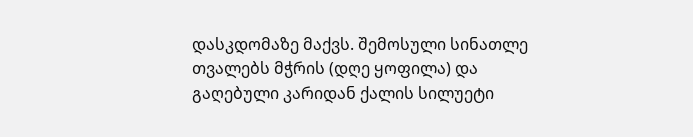დასკდომაზე მაქვს. შემოსული სინათლე თვალებს მჭრის (დღე ყოფილა) და გაღებული კარიდან ქალის სილუეტი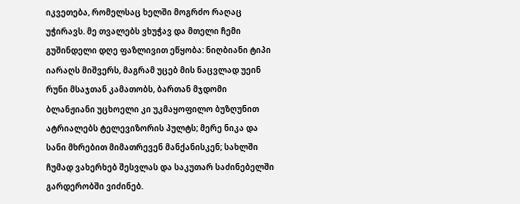იკვეთება, რომელსაც ხელში მოგრძო რაღაც უჭირავს. მე თვალებს ვხუჭავ და მთელი ჩემი გუშინდელი დღე ფაზლივით ეწყობა: ნიღბიანი ტიპი იარაღს მიშვერს, მაგრამ უცებ მის ნაცვლად უეინ რუნი მსაჯთან კამათობს, ბართან მჯდომი ბლანჟიანი უცხოელი კი უკმაყოფილო ბუზღუნით ატრიალებს ტელევიზორის პულტს; მერე ნიკა და სანი მხრებით მიმათრევენ მანქანისკენ; სახლში ჩუმად ვახერხებ შესვლას და საკუთარ საძინებელში გარდერობში ვიძინებ.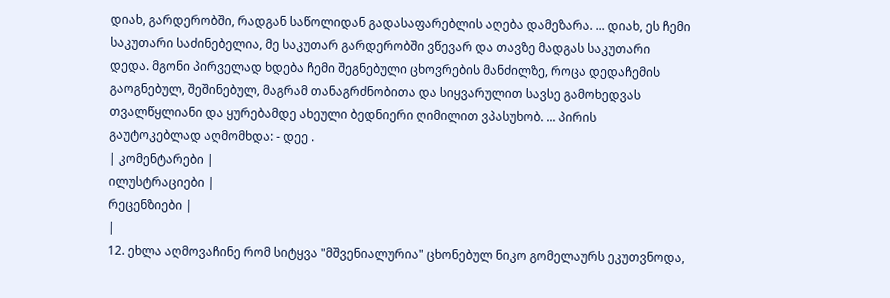დიახ, გარდერობში, რადგან საწოლიდან გადასაფარებლის აღება დამეზარა. ... დიახ, ეს ჩემი საკუთარი საძინებელია, მე საკუთარ გარდერობში ვწევარ და თავზე მადგას საკუთარი დედა. მგონი პირველად ხდება ჩემი შეგნებული ცხოვრების მანძილზე, როცა დედაჩემის გაოგნებულ, შეშინებულ, მაგრამ თანაგრძნობითა და სიყვარულით სავსე გამოხედვას თვალწყლიანი და ყურებამდე ახეული ბედნიერი ღიმილით ვპასუხობ. ... პირის გაუტოკებლად აღმომხდა: - დეე .
| კომენტარები |
ილუსტრაციები |
რეცენზიები |
|
12. ეხლა აღმოვაჩინე რომ სიტყვა "მშვენიალურია" ცხონებულ ნიკო გომელაურს ეკუთვნოდა,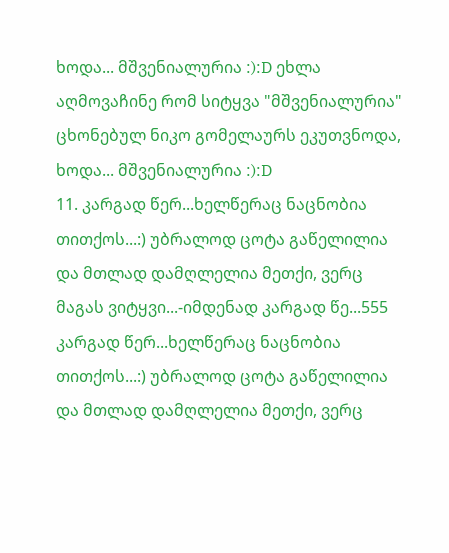ხოდა... მშვენიალურია :):D ეხლა აღმოვაჩინე რომ სიტყვა "მშვენიალურია" ცხონებულ ნიკო გომელაურს ეკუთვნოდა, ხოდა... მშვენიალურია :):D
11. კარგად წერ...ხელწერაც ნაცნობია თითქოს...:) უბრალოდ ცოტა გაწელილია და მთლად დამღლელია მეთქი, ვერც მაგას ვიტყვი...-იმდენად კარგად წე...555 კარგად წერ...ხელწერაც ნაცნობია თითქოს...:) უბრალოდ ცოტა გაწელილია და მთლად დამღლელია მეთქი, ვერც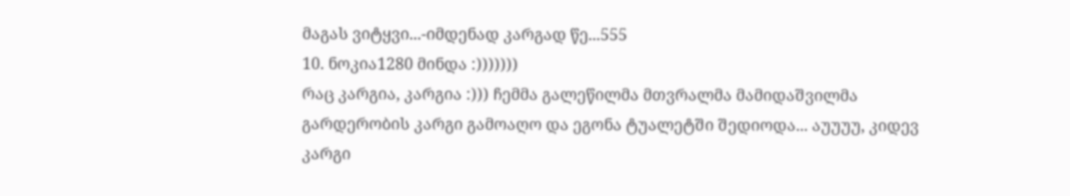მაგას ვიტყვი...-იმდენად კარგად წე...555
10. ნოკია1280 მინდა :)))))))
რაც კარგია, კარგია :))) ჩემმა გალეწილმა მთვრალმა მამიდაშვილმა გარდერობის კარგი გამოაღო და ეგონა ტუალეტში შედიოდა... აუუუუ, კიდევ კარგი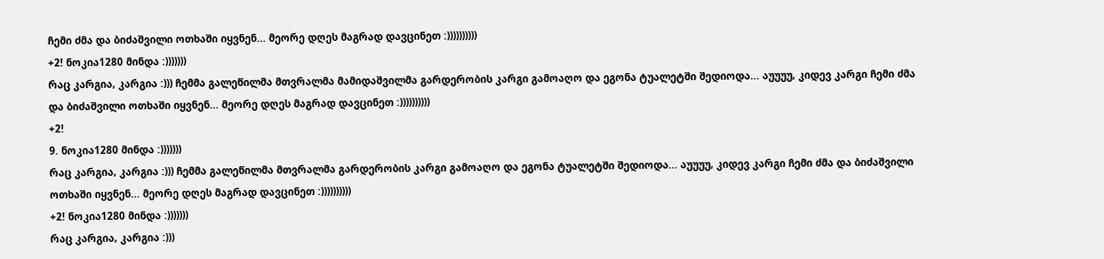ჩემი ძმა და ბიძაშვილი ოთხაში იყვნენ... მეორე დღეს მაგრად დავცინეთ :))))))))))
+2! ნოკია1280 მინდა :)))))))
რაც კარგია, კარგია :))) ჩემმა გალეწილმა მთვრალმა მამიდაშვილმა გარდერობის კარგი გამოაღო და ეგონა ტუალეტში შედიოდა... აუუუუ, კიდევ კარგი ჩემი ძმა და ბიძაშვილი ოთხაში იყვნენ... მეორე დღეს მაგრად დავცინეთ :))))))))))
+2!
9. ნოკია1280 მინდა :)))))))
რაც კარგია, კარგია :))) ჩემმა გალეწილმა მთვრალმა გარდერობის კარგი გამოაღო და ეგონა ტუალეტში შედიოდა... აუუუუ, კიდევ კარგი ჩემი ძმა და ბიძაშვილი ოთხაში იყვნენ... მეორე დღეს მაგრად დავცინეთ :))))))))))
+2! ნოკია1280 მინდა :)))))))
რაც კარგია, კარგია :)))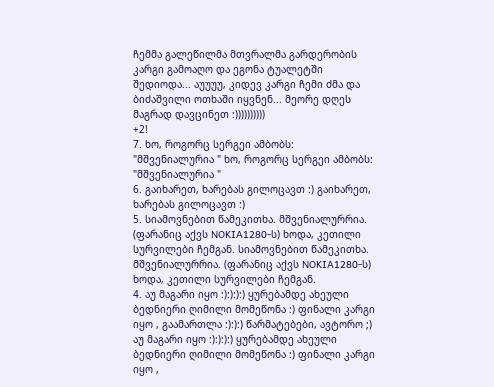ჩემმა გალეწილმა მთვრალმა გარდერობის კარგი გამოაღო და ეგონა ტუალეტში შედიოდა... აუუუუ, კიდევ კარგი ჩემი ძმა და ბიძაშვილი ოთხაში იყვნენ... მეორე დღეს მაგრად დავცინეთ :))))))))))
+2!
7. ხო, როგორც სერგეი ამბობს: "მშვენიალურია " ხო, როგორც სერგეი ამბობს: "მშვენიალურია "
6. გაიხარეთ, ხარებას გილოცავთ :) გაიხარეთ, ხარებას გილოცავთ :)
5. სიამოვნებით წამეკითხა. მშვენიალურრია. (ფარანიც აქვს NOKIA1280-ს) ხოდა, კეთილი სურვილები ჩემგან. სიამოვნებით წამეკითხა. მშვენიალურრია. (ფარანიც აქვს NOKIA1280-ს) ხოდა, კეთილი სურვილები ჩემგან.
4. აუ მაგარი იყო :):):):) ყურებამდე ახეული ბედნიერი ღიმილი მომეწონა :) ფინალი კარგი იყო , გაამართლა :):):) წარმატებები, ავტორო ;) აუ მაგარი იყო :):):):) ყურებამდე ახეული ბედნიერი ღიმილი მომეწონა :) ფინალი კარგი იყო ,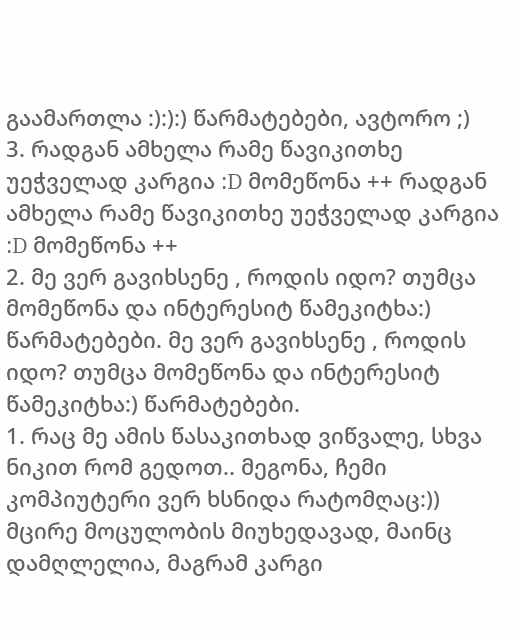გაამართლა :):):) წარმატებები, ავტორო ;)
3. რადგან ამხელა რამე წავიკითხე უეჭველად კარგია :D მომეწონა ++ რადგან ამხელა რამე წავიკითხე უეჭველად კარგია :D მომეწონა ++
2. მე ვერ გავიხსენე , როდის იდო? თუმცა მომეწონა და ინტერესიტ წამეკიტხა:) წარმატებები. მე ვერ გავიხსენე , როდის იდო? თუმცა მომეწონა და ინტერესიტ წამეკიტხა:) წარმატებები.
1. რაც მე ამის წასაკითხად ვიწვალე, სხვა ნიკით რომ გედოთ.. მეგონა, ჩემი კომპიუტერი ვერ ხსნიდა რატომღაც:)) მცირე მოცულობის მიუხედავად, მაინც დამღლელია, მაგრამ კარგი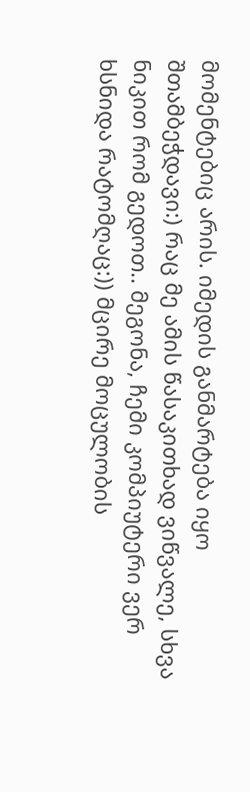მომენტებიც არის. იმედის განმარტება იყო შთამბეჭდავი:) რაც მე ამის წასაკითხად ვიწვალე, სხვა ნიკით რომ გედოთ.. მეგონა, ჩემი კომპიუტერი ვერ ხსნიდა რატომღაც:)) მცირე მოცულობის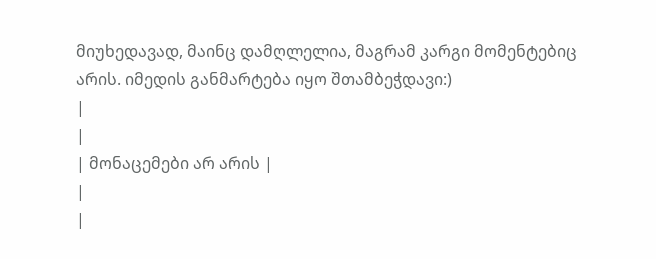მიუხედავად, მაინც დამღლელია, მაგრამ კარგი მომენტებიც არის. იმედის განმარტება იყო შთამბეჭდავი:)
|
|
| მონაცემები არ არის |
|
|